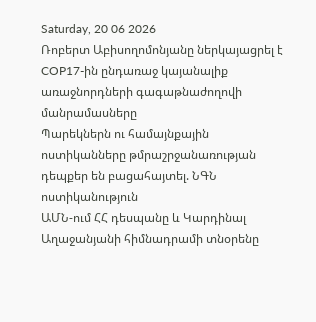Saturday, 20 06 2026
Ռոբերտ Աբիսողոմոնյանը ներկայացրել է COP17-ին ընդառաջ կայանալիք առաջնորդների գագաթնաժողովի մանրամասները
Պարեկներն ու համայնքային ոստիկանները թմրաշրջանառության դեպքեր են բացահայտել. ՆԳՆ ոստիկանություն
ԱՄՆ-ում ՀՀ դեսպանը և Կարդինալ Աղաջանյանի հիմնադրամի տնօրենը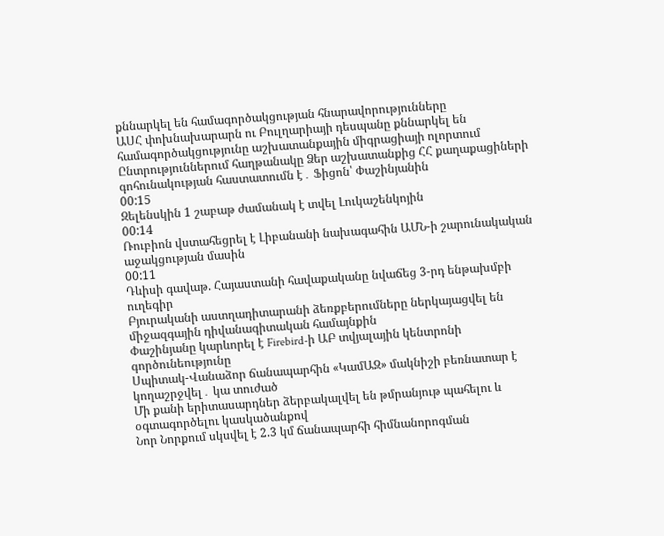քննարկել են համագործակցության հնարավորությունները
ԱՍՀ փոխնախարարն ու Բուլղարիայի դեսպանը քննարկել են համագործակցությունը աշխատանքային միգրացիայի ոլորտում
Ընտրություններում հաղթանակը Ձեր աշխատանքից ՀՀ քաղաքացիների գոհունակության հաստատումն է․ Ֆիցոն՝ Փաշինյանին
00:15
Զելենսկին 1 շաբաթ ժամանակ է տվել Լուկաշենկոյին
00:14
Ռուբիոն վստահեցրել է Լիբանանի նախագահին ԱՄՆ-ի շարունակական աջակցության մասին
00:11
Դևիսի գավաթ. Հայաստանի հավաքականը նվաճեց 3-րդ ենթախմբի ուղեգիր
Բյուրականի աստղադիտարանի ձեռքբերումները ներկայացվել են միջազգային դիվանագիտական համայնքին
Փաշինյանը կարևորել է Firebird-ի ԱԲ տվյալային կենտրոնի գործունեությունը
Սպիտակ-Վանաձոր ճանապարհին «ԿամԱԶ» մակնիշի բեռնատար է կողաշրջվել․ կա տուժած
Մի քանի երիտասարդներ ձերբակալվել են թմրանյութ պահելու և օգտագործելու կասկածանքով
Նոր Նորքում սկսվել է 2.3 կմ ճանապարհի հիմնանորոգման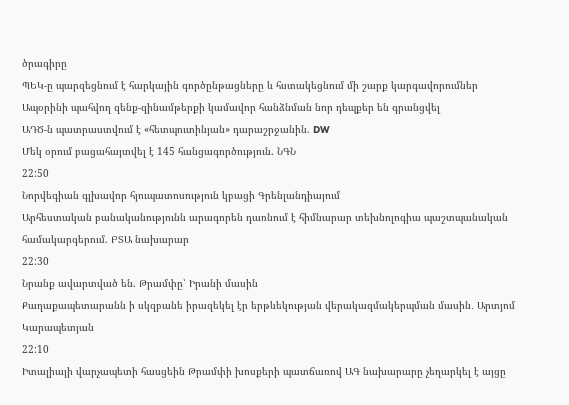ծրագիրը
ՊԵԿ-ը պարզեցնում է հարկային գործընթացները և հստակեցնում մի շարք կարգավորումներ
Ապօրինի պահվող զենք-զինամթերքի կամավոր հանձնման նոր դեպքեր են գրանցվել
ԱԴԾ-ն պատրաստվում է «հետպուտինյան» դարաշրջանին. DW
Մեկ օրում բացահայտվել է 145 հանցագործություն. ՆԳՆ
22:50
Նորվեգիան գլխավոր հյուպատոսություն կբացի Գրենլանդիայում
Արհեստական բանականությունն արագորեն դառնում է հիմնարար տեխնոլոգիա պաշտպանական համակարգերում. ԲՏԱ նախարար
22:30
Նրանք ավարտված են. Թրամփը՝ Իրանի մասին
Քաղաքապետարանն ի սկզբանե իրազեկել էր երթևեկության վերակազմակերպման մասին․ Արտյոմ Կարապետյան
22:10
Իտալիայի վարչապետի հասցեին Թրամփի խոսքերի պատճառով ԱԳ նախարարը չեղարկել է այցը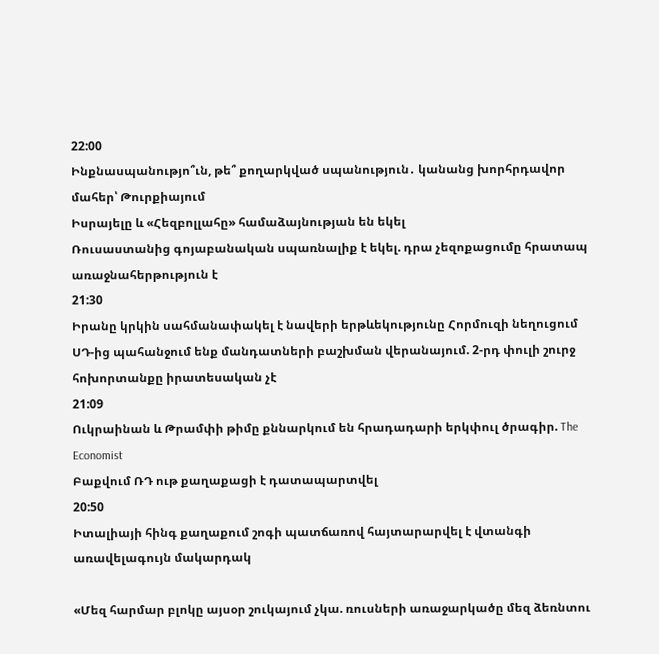22:00
Ինքնասպանությո՞ւն, թե՞ քողարկված սպանություն․ կանանց խորհրդավոր մահեր՝ Թուրքիայում
Իսրայելը և «Հեզբոլլահը» համաձայնության են եկել
Ռուսաստանից գոյաբանական սպառնալիք է եկել. դրա չեզոքացումը հրատապ առաջնահերթություն է
21:30
Իրանը կրկին սահմանափակել է նավերի երթևեկությունը Հորմուզի նեղուցում
ՍԴ-ից պահանջում ենք մանդատների բաշխման վերանայում. 2-րդ փուլի շուրջ հոխորտանքը իրատեսական չէ
21:09
Ուկրաինան և Թրամփի թիմը քննարկում են հրադադարի երկփուլ ծրագիր. The Economist
Բաքվում ՌԴ ութ քաղաքացի է դատապարտվել
20:50
Իտալիայի հինգ քաղաքում շոգի պատճառով հայտարարվել է վտանգի առավելագույն մակարդակ

«Մեզ հարմար բլոկը այսօր շուկայում չկա. ռուսների առաջարկածը մեզ ձեռնտու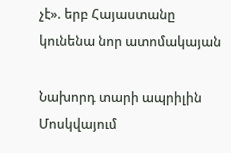չէ». երբ Հայաստանը կունենա նոր ատոմակայան

Նախորդ տարի ապրիլին Մոսկվայում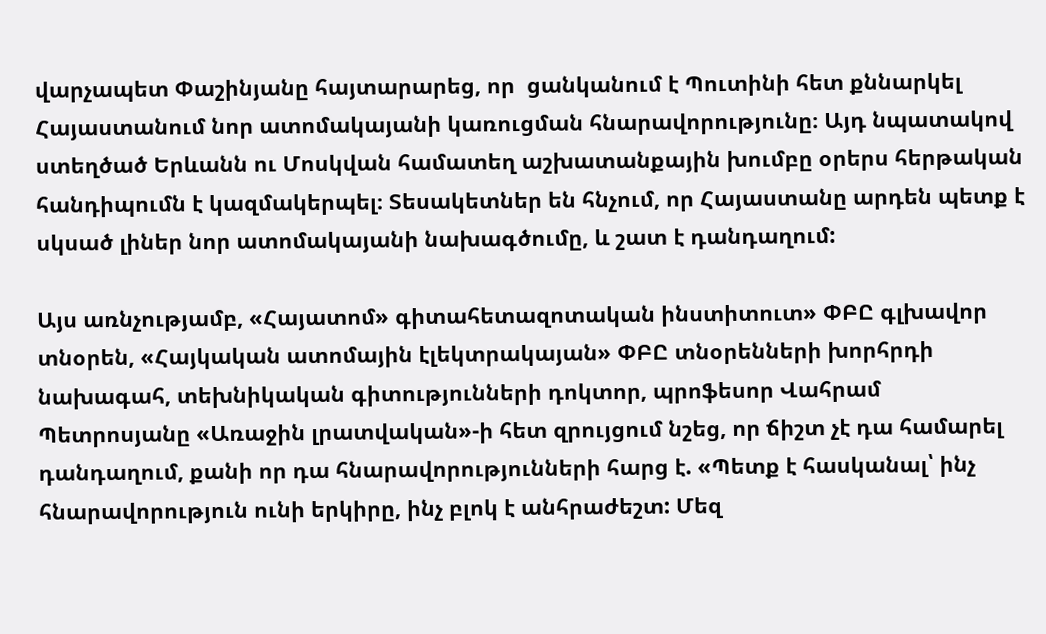վարչապետ Փաշինյանը հայտարարեց, որ  ցանկանում է Պուտինի հետ քննարկել Հայաստանում նոր ատոմակայանի կառուցման հնարավորությունը։ Այդ նպատակով ստեղծած Երևանն ու Մոսկվան համատեղ աշխատանքային խումբը օրերս հերթական հանդիպումն է կազմակերպել։ Տեսակետներ են հնչում, որ Հայաստանը արդեն պետք է սկսած լիներ նոր ատոմակայանի նախագծումը, և շատ է դանդաղում:

Այս առնչությամբ, «Հայատոմ» գիտահետազոտական ինստիտուտ» ՓԲԸ գլխավոր տնօրեն, «Հայկական ատոմային էլեկտրակայան» ՓԲԸ տնօրենների խորհրդի նախագահ, տեխնիկական գիտությունների դոկտոր, պրոֆեսոր Վահրամ Պետրոսյանը «Առաջին լրատվական»-ի հետ զրույցում նշեց, որ ճիշտ չէ դա համարել դանդաղում, քանի որ դա հնարավորությունների հարց է. «Պետք է հասկանալ՝ ինչ հնարավորություն ունի երկիրը, ինչ բլոկ է անհրաժեշտ: Մեզ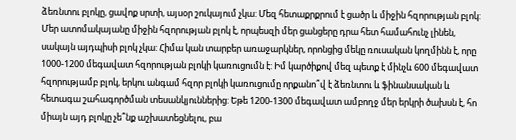ձեռնտու բլոկը, ցավոք սրտի, այսօր շուկայում չկա: Մեզ հետաքրքրում է ցածր և միջին հզորության բլոկ: Մեր ատոմակայանը միջին հզորության բլոկ է, որպեսզի մեր ցանցերը դրա հետ համահունչ լինեն, սակայն այդպիսի բլոկ չկա: Հիմա կան տարբեր առաջարկներ, որոնցից մեկը ռուսական կողմինն է, որը 1000-1200 մեգավատ հզորության բլոկի կառուցումն է: Իմ կարծիքով մեզ պետք է մինչև 600 մեգավատ հզորությամբ բլոկ, երկու անգամ հզոր բլոկի կառուցումը որքանո՞վ է ձեռնտու և ֆինանսական և հետագա շահագործման տեսանկյուններից: Եթե 1200-1300 մեգավատ ամբողջ մեր երկրի ծախսն է, հո միայն այդ բլոկը չե՞նք աշխատեցնելու, բա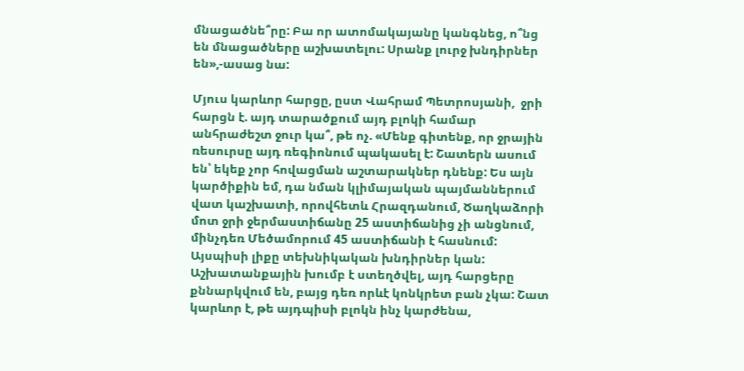մնացածնե՞րը: Բա որ ատոմակայանը կանգնեց, ո՞նց են մնացածները աշխատելու: Սրանք լուրջ խնդիրներ են»,-ասաց նա:

Մյուս կարևոր հարցը, ըստ Վահրամ Պետրոսյանի,  ջրի հարցն է. այդ տարածքում այդ բլոկի համար անհրաժեշտ ջուր կա՞, թե ոչ. «Մենք գիտենք, որ ջրային ռեսուրսը այդ ռեգիոնում պակասել է: Շատերն ասում են՝ եկեք չոր հովացման աշտարակներ դնենք: Ես այն կարծիքին եմ, դա նման կլիմայական պայմաններում վատ կաշխատի, որովհետև Հրազդանում, Ծաղկաձորի մոտ ջրի ջերմաստիճանը 25 աստիճանից չի անցնում, մինչդեռ Մեծամորում 45 աստիճանի է հասնում: Այսպիսի լիքը տեխնիկական խնդիրներ կան: Աշխատանքային խումբ է ստեղծվել, այդ հարցերը քննարկվում են, բայց դեռ որևէ կոնկրետ բան չկա: Շատ կարևոր է, թե այդպիսի բլոկն ինչ կարժենա,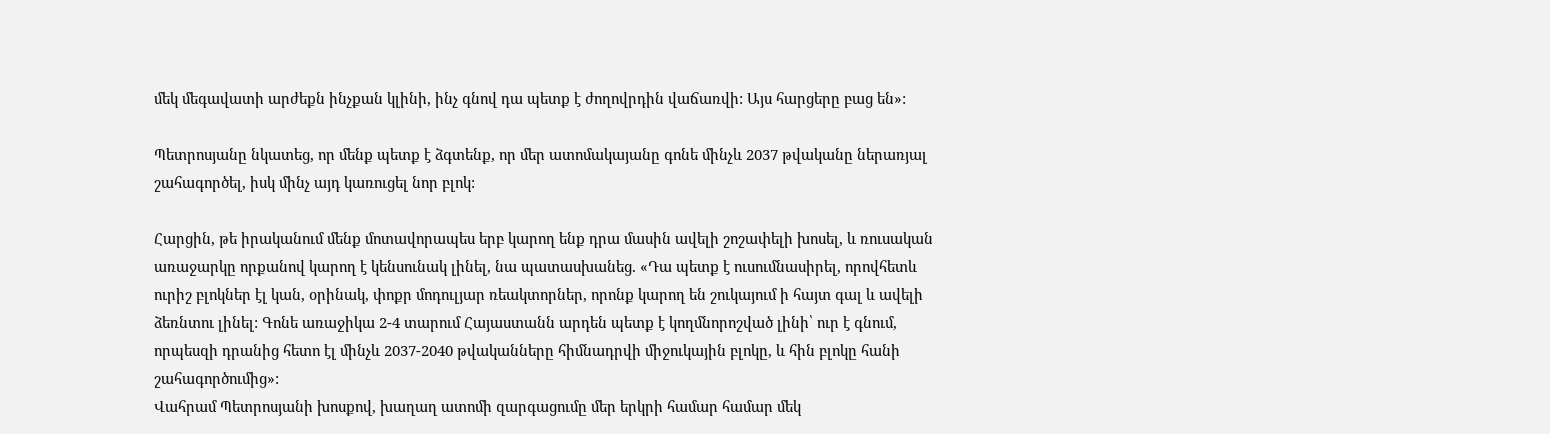մեկ մեգավատի արժեքն ինչքան կլինի, ինչ գնով դա պետք է ժողովրդին վաճառվի: Այս հարցերը բաց են»:

Պետրոսյանը նկատեց, որ մենք պետք է ձգտենք, որ մեր ատոմակայանը գոնե մինչև 2037 թվականը ներառյալ շահագործել, իսկ մինչ այդ կառուցել նոր բլոկ:

Հարցին, թե իրականում մենք մոտավորապես երբ կարող ենք դրա մասին ավելի շոշափելի խոսել, և ռուսական առաջարկը որքանով կարող է կենսունակ լինել, նա պատասխանեց. «Դա պետք է ուսումնասիրել, որովհետև ուրիշ բլոկներ էլ կան, օրինակ, փոքր մոդուլյար ռեակտորներ, որոնք կարող են շուկայում ի հայտ գալ և ավելի ձեռնտու լինել: Գոնե առաջիկա 2-4 տարում Հայաստանն արդեն պետք է կողմնորոշված լինի՝ ուր է գնում, որպեսզի դրանից հետո էլ մինչև 2037-2040 թվականները հիմնադրվի միջուկային բլոկը, և հին բլոկը հանի շահագործումից»:
Վահրամ Պետրոսյանի խոսքով, խաղաղ ատոմի զարգացումը մեր երկրի համար համար մեկ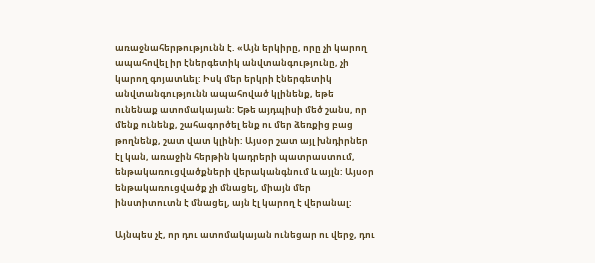առաջնահերթությունն է. «Այն երկիրը, որը չի կարող ապահովել իր էներգետիկ անվտանգությունը, չի կարող գոյատևել: Իսկ մեր երկրի էներգետիկ անվտանգությունն ապահոված կլինենք, եթե ունենաք ատոմակայան: Եթե այդպիսի մեծ շանս, որ մենք ունենք, շահագործել ենք ու մեր ձեռքից բաց թողնենք, շատ վատ կլինի: Այսօր շատ այլ խնդիրներ էլ կան, առաջին հերթին կադրերի պատրաստում, ենթակառուցվածքների վերականգնում և այլն: Այսօր ենթակառուցվածք չի մնացել, միայն մեր ինստիտուտն է մնացել, այն էլ կարող է վերանալ:

Այնպես չէ, որ դու ատոմակայան ունեցար ու վերջ, դու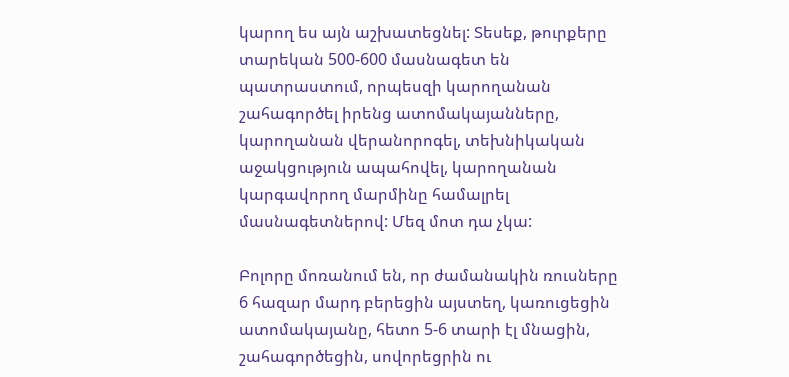կարող ես այն աշխատեցնել: Տեսեք, թուրքերը տարեկան 500-600 մասնագետ են պատրաստում, որպեսզի կարողանան շահագործել իրենց ատոմակայանները, կարողանան վերանորոգել, տեխնիկական աջակցություն ապահովել, կարողանան կարգավորող մարմինը համալրել մասնագետներով: Մեզ մոտ դա չկա:

Բոլորը մոռանում են, որ ժամանակին ռուսները 6 հազար մարդ բերեցին այստեղ, կառուցեցին ատոմակայանը, հետո 5-6 տարի էլ մնացին, շահագործեցին, սովորեցրին ու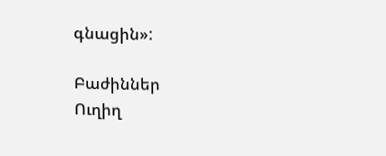գնացին»:

Բաժիններ
Ուղիղ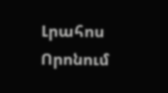Լրահոս
Որոնում